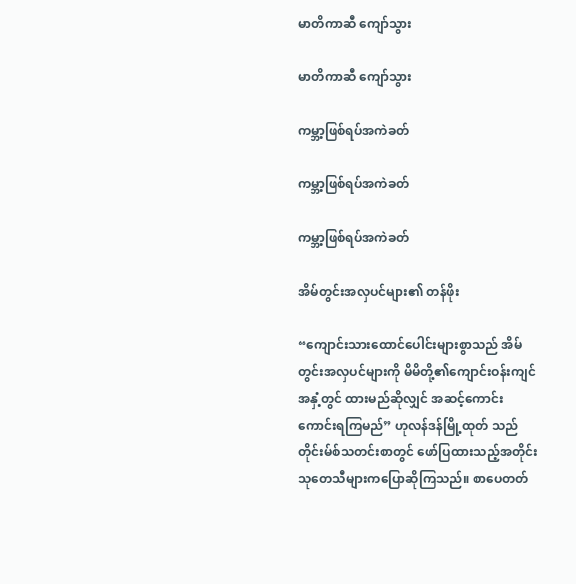မာတိကာဆီ ကျော်သွား

မာတိကာဆီ ကျော်သွား

ကမ္ဘာ့ဖြစ်ရပ်အကဲခတ်

ကမ္ဘာ့ဖြစ်ရပ်အကဲခတ်

ကမ္ဘာ့ဖြစ်ရပ်အကဲခတ်

အိမ်တွင်းအလှပင်များ၏ တန်ဖိုး

“ကျောင်းသားထောင်ပေါင်းများစွာသည် အိမ်တွင်းအလှပင်များကို မိမိတို့၏ကျောင်းဝန်းကျင်အနှံ့တွင် ထားမည်ဆိုလျှင် အဆင့်ကောင်းကောင်းရကြမည်” ဟုလန်ဒန်မြို့ထုတ် သည်တိုင်းမ်စ်သတင်းစာတွင် ဖော်ပြထားသည့်အတိုင်း သုတေသီများကပြောဆိုကြသည်။ စာပေတတ်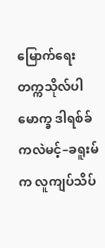မြောက်ရေးတက္ကသိုလ်ပါမောက္ခ ဒါရစ်ခ်ကလဲမင့်–ခရူးမ်က လူကျပ်သိပ်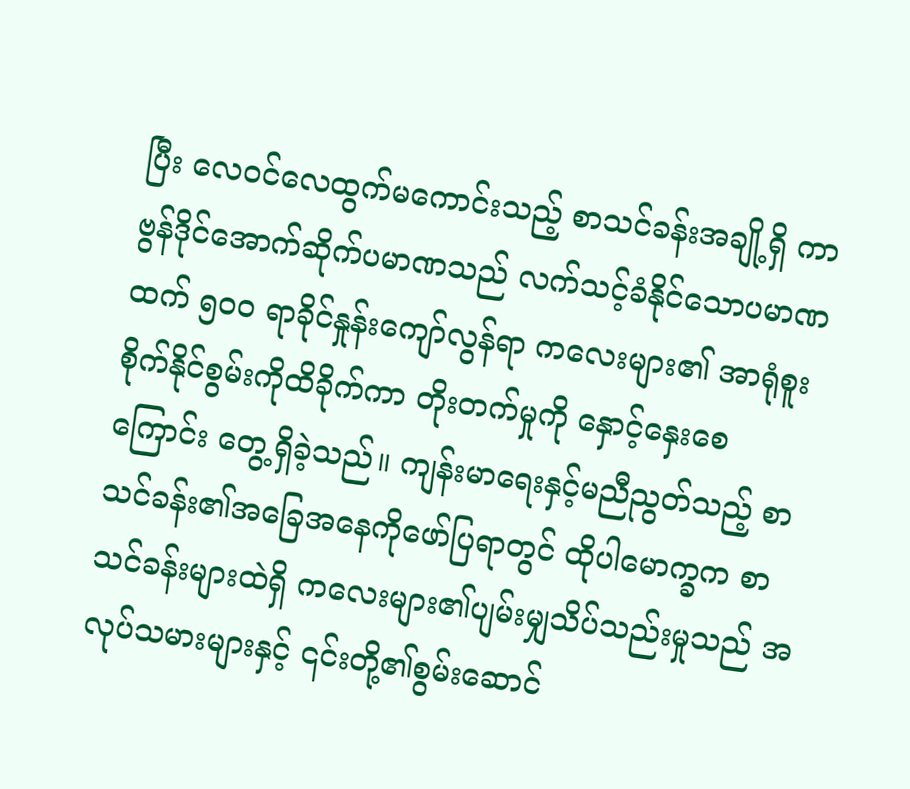ပြီး လေဝင်လေထွက်မကောင်းသည့် စာသင်ခန်းအချို့ရှိ ကာဗွန်ဒိုင်အောက်ဆိုက်ပမာဏသည် လက်သင့်ခံနိုင်သောပမာဏထက် ၅၀၀ ရာခိုင်နှုန်းကျော်လွန်ရာ ကလေးများ၏ အာရုံစူးစိုက်နိုင်စွမ်းကိုထိခိုက်ကာ တိုးတက်မှုကို နှောင့်နှေးစေကြောင်း တွေ့ရှိခဲ့သည်။ ကျန်းမာရေးနှင့်မညီညွတ်သည့် စာသင်ခန်း၏အခြေအနေကိုဖော်ပြရာတွင် ထိုပါမောက္ခက စာသင်ခန်းများထဲရှိ ကလေးများ၏ပျမ်းမျှသိပ်သည်းမှုသည် အလုပ်သမားများနှင့် ၎င်းတို့၏စွမ်းဆောင်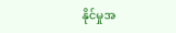နိုင်မှုအ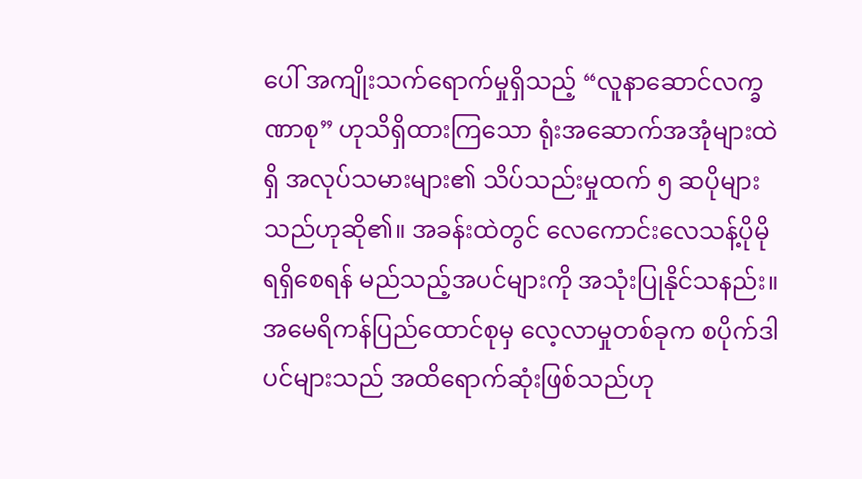ပေါ် အကျိုးသက်ရောက်မှုရှိသည့် “လူနာဆောင်လက္ခဏာစု” ဟုသိရှိထားကြသော ရုံးအဆောက်အအုံများထဲရှိ အလုပ်သမားများ၏ သိပ်သည်းမှုထက် ၅ ဆပိုများသည်ဟုဆို၏။ အခန်းထဲတွင် လေကောင်းလေသန့်ပိုမိုရရှိစေရန် မည်သည့်အပင်များကို အသုံးပြုနိုင်သနည်း။ အမေရိကန်ပြည်ထောင်စုမှ လေ့လာမှုတစ်ခုက စပိုက်ဒါပင်များသည် အထိရောက်ဆုံးဖြစ်သည်ဟု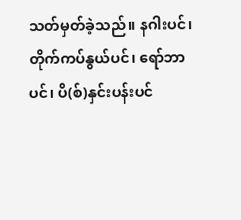သတ်မှတ်ခဲ့သည်။ နဂါးပင်၊ တိုက်ကပ်နွယ်ပင်၊ ရော်ဘာပင်၊ ပိ(စ်)နှင်းပန်းပင်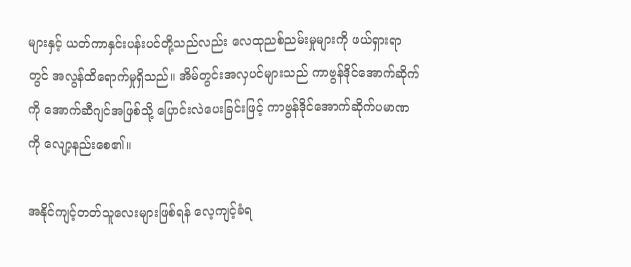များနှင့် ယတ်ကာနှင်းပန်းပင်တို့သည်လည်း လေထုညစ်ညမ်းမှုများကို ဖယ်ရှားရာတွင် အလွန်ထိရောက်မှုရှိသည်။ အိမ်တွင်းအလှပင်များသည် ကာဗွန်ဒိုင်အောက်ဆိုက်ကို အောက်ဆီဂျင်အဖြစ်သို့ ပြောင်းလဲပေးခြင်းဖြင့် ကာဗွန်ဒိုင်အောက်ဆိုက်ပမာဏကို လျော့နည်းစေ၏။

အနိုင်ကျင့်တတ်သူလေးများဖြစ်ရန် လေ့ကျင့်ခံရ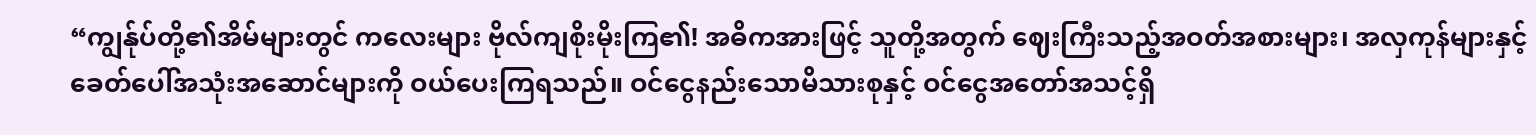“ကျွန်ုပ်တို့၏အိမ်များတွင် ကလေးများ ဗိုလ်ကျစိုးမိုးကြ၏! အဓိကအားဖြင့် သူတို့အတွက် ဈေးကြီးသည့်အဝတ်အစားများ၊ အလှကုန်များနှင့် ခေတ်ပေါ်အသုံးအဆောင်များကို ဝယ်ပေးကြရသည်။ ဝင်ငွေနည်းသောမိသားစုနှင့် ဝင်ငွေအတော်အသင့်ရှိ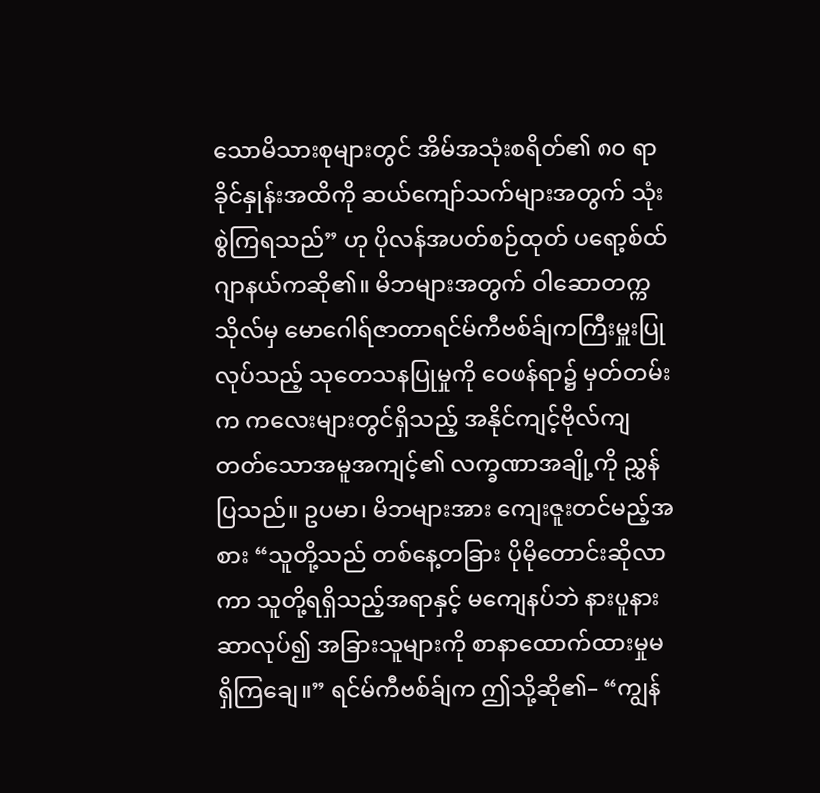သောမိသားစုများတွင် အိမ်အသုံးစရိတ်၏ ၈၀ ရာခိုင်နှုန်းအထိကို ဆယ်ကျော်သက်များအတွက် သုံးစွဲကြရသည်” ဟု ပိုလန်အပတ်စဉ်ထုတ် ပရော့စ်ထ်ဂျာနယ်ကဆို၏။ မိဘများအတွက် ဝါဆောတက္ကသိုလ်မှ မောဂေါရ်ဇာတာရင်မ်ကီဗစ်ခ်ျကကြီးမှူးပြုလုပ်သည့် သုတေသနပြုမှုကို ဝေဖန်ရာ၌ မှတ်တမ်းက ကလေးများတွင်ရှိသည့် အနိုင်ကျင့်ဗိုလ်ကျတတ်သောအမူအကျင့်၏ လက္ခဏာအချို့ကို ညွှန်ပြသည်။ ဥပမာ၊ မိဘများအား ကျေးဇူးတင်မည့်အစား “သူတို့သည် တစ်နေ့တခြား ပိုမိုတောင်းဆိုလာကာ သူတို့ရရှိသည့်အရာနှင့် မကျေနပ်ဘဲ နားပူနားဆာလုပ်၍ အခြားသူများကို စာနာထောက်ထားမှုမရှိကြချေ။” ရင်မ်ကီဗစ်ခ်ျက ဤသို့ဆို၏– “ကျွန်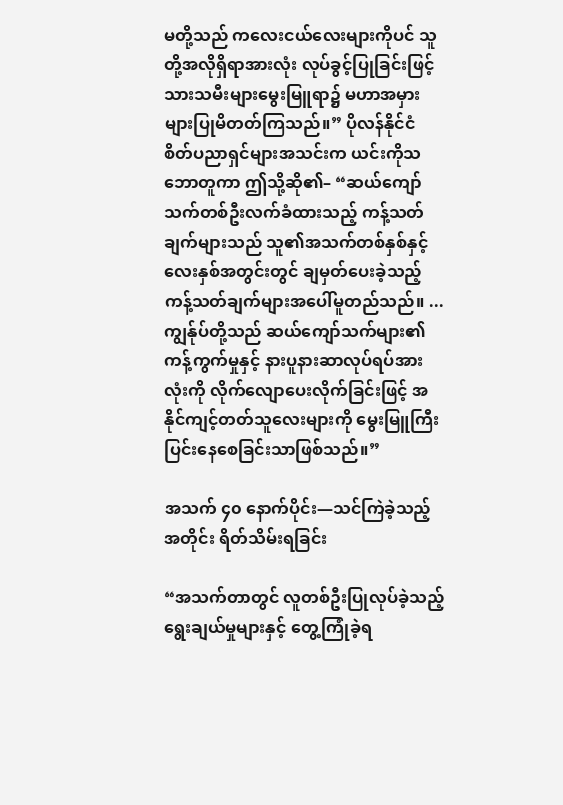မတို့သည် ကလေးငယ်လေးများကိုပင် သူတို့အလိုရှိရာအားလုံး လုပ်ခွင့်ပြုခြင်းဖြင့် သားသမီးများမွေးမြူရာ၌ မဟာအမှားများပြုမိတတ်ကြသည်။” ပိုလန်နိုင်ငံ စိတ်ပညာရှင်များအသင်းက ယင်းကိုသဘောတူကာ ဤသို့ဆို၏– “ဆယ်ကျော်သက်တစ်ဦးလက်ခံထားသည့် ကန့်သတ်ချက်များသည် သူ၏အသက်တစ်နှစ်နှင့် လေးနှစ်အတွင်းတွင် ချမှတ်ပေးခဲ့သည့် ကန့်သတ်ချက်များအပေါ်မူတည်သည်။ ... ကျွန်ုပ်တို့သည် ဆယ်ကျော်သက်များ၏ ကန့်ကွက်မှုနှင့် နားပူနားဆာလုပ်ရပ်အားလုံးကို လိုက်လျောပေးလိုက်ခြင်းဖြင့် အနိုင်ကျင့်တတ်သူလေးများကို မွေးမြူကြီးပြင်းနေစေခြင်းသာဖြစ်သည်။”

အသက် ၄၀ နောက်ပိုင်း—သင်ကြဲခဲ့သည့်အတိုင်း ရိတ်သိမ်းရခြင်း

“အသက်တာတွင် လူတစ်ဦးပြုလုပ်ခဲ့သည့် ရွေးချယ်မှုများနှင့် တွေ့ကြုံခဲ့ရ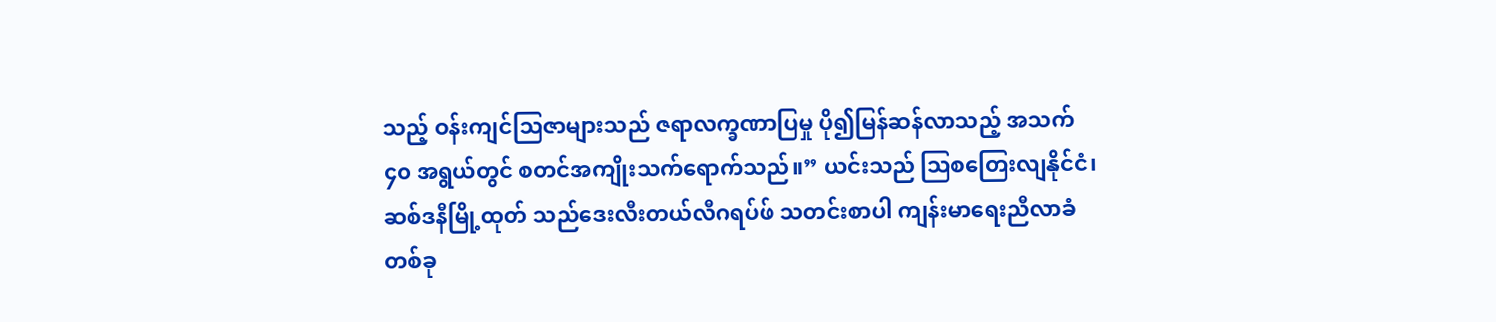သည့် ဝန်းကျင်သြဇာများသည် ဇရာလက္ခဏာပြမှု ပို၍မြန်ဆန်လာသည့် အသက် ၄၀ အရွယ်တွင် စတင်အကျိုးသက်ရောက်သည်။” ယင်းသည် ဩစတြေးလျနိုင်ငံ၊ ဆစ်ဒနီမြို့ထုတ် သည်ဒေးလီးတယ်လီဂရပ်ဖ် သတင်းစာပါ ကျန်းမာရေးညီလာခံတစ်ခု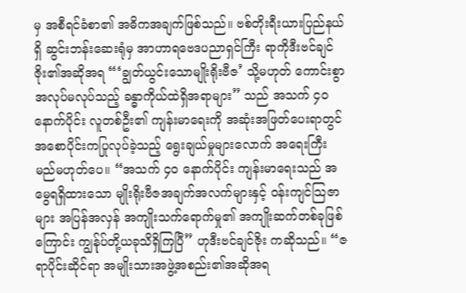မှ အစီရင်ခံစာ၏ အဓိကအချက်ဖြစ်သည်။ ဗစ်တိုးရီးယားပြည်နယ်ရှိ ဆွင်းဘန်းဆေးရုံမှ အာဟာရဗေဒပညာရှင်ကြီး ရာကိုဒီးဗင်ချင်ဇိုး၏အဆိုအရ “‘ချွတ်ယွင်းသောမျိုးရိုးဗီဇ’ သို့မဟုတ် ကောင်းစွာအလုပ်မလုပ်သည့် ခန္ဓာကိုယ်ထဲရှိအရာများ” သည် အသက် ၄၀ နောက်ပိုင်း လူတစ်ဦး၏ ကျန်းမာရေးကို အဆုံးအဖြတ်ပေးရာတွင် အစောပိုင်းကပြုလုပ်ခဲ့သည့် ရွေးချယ်မှုများလောက် အရေးကြီးမည်မဟုတ်ပေ။ “အသက် ၄၀ နောက်ပိုင်း ကျန်းမာရေးသည် အမွေရရှိထားသော မျိုးရိုးဗီဇအချက်အလက်များနှင့် ဝန်းကျင်သြဇာများ အပြန်အလှန် အကျိုးသက်ရောက်မှု၏ အကျိုးဆက်တစ်ခုဖြစ်ကြောင်း ကျွန်ုပ်တို့ယခုသိရှိကြပြီ” ဟုဒီးဗင်ချင်ဇိုး ကဆိုသည်။ “ဇရာပိုင်းဆိုင်ရာ အမျိုးသားအဖွဲ့အစည်း၏အဆိုအရ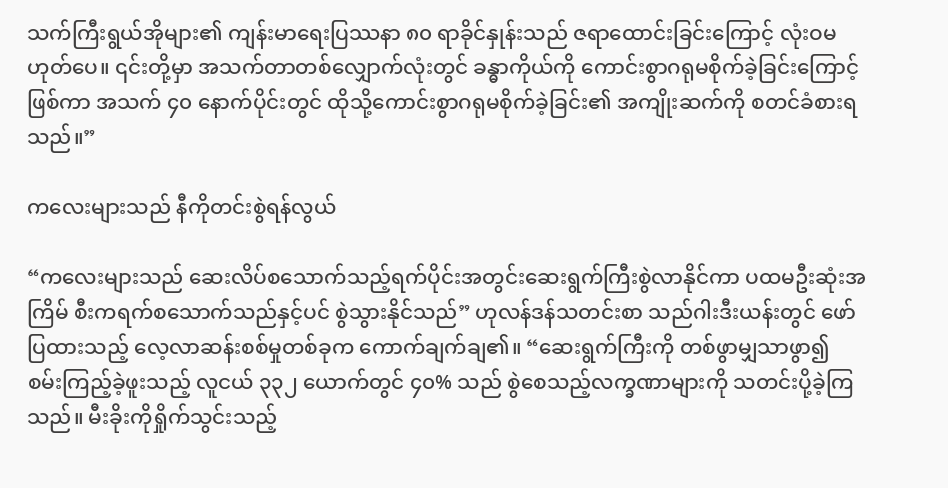သက်ကြီးရွယ်အိုများ၏ ကျန်းမာရေးပြဿနာ ၈၀ ရာခိုင်နှုန်းသည် ဇရာထောင်းခြင်းကြောင့် လုံးဝမဟုတ်ပေ။ ၎င်းတို့မှာ အသက်တာတစ်လျှောက်လုံးတွင် ခန္ဓာကိုယ်ကို ကောင်းစွာဂရုမစိုက်ခဲ့ခြင်းကြောင့်ဖြစ်ကာ အသက် ၄၀ နောက်ပိုင်းတွင် ထိုသို့ကောင်းစွာဂရုမစိုက်ခဲ့ခြင်း၏ အကျိုးဆက်ကို စတင်ခံစားရသည်။”

ကလေးများသည် နီကိုတင်းစွဲရန်လွယ်

“ကလေးများသည် ဆေးလိပ်စသောက်သည့်ရက်ပိုင်းအတွင်းဆေးရွက်ကြီးစွဲလာနိုင်ကာ ပထမဦးဆုံးအကြိမ် စီးကရက်စသောက်သည်နှင့်ပင် စွဲသွားနိုင်သည်” ဟုလန်ဒန်သတင်းစာ သည်ဂါးဒီးယန်းတွင် ဖော်ပြထားသည့် လေ့လာဆန်းစစ်မှုတစ်ခုက ကောက်ချက်ချ၏။ “ဆေးရွက်ကြီးကို တစ်ဖွာမျှသာဖွာ၍ စမ်းကြည့်ခဲ့ဖူးသည့် လူငယ် ၃၃၂ ယောက်တွင် ၄၀% သည် စွဲစေသည့်လက္ခဏာများကို သတင်းပို့ခဲ့ကြသည်။ မီးခိုးကိုရှိုက်သွင်းသည့်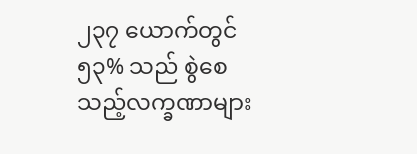၂၃၇ ယောက်တွင် ၅၃% သည် စွဲစေသည့်လက္ခဏာများ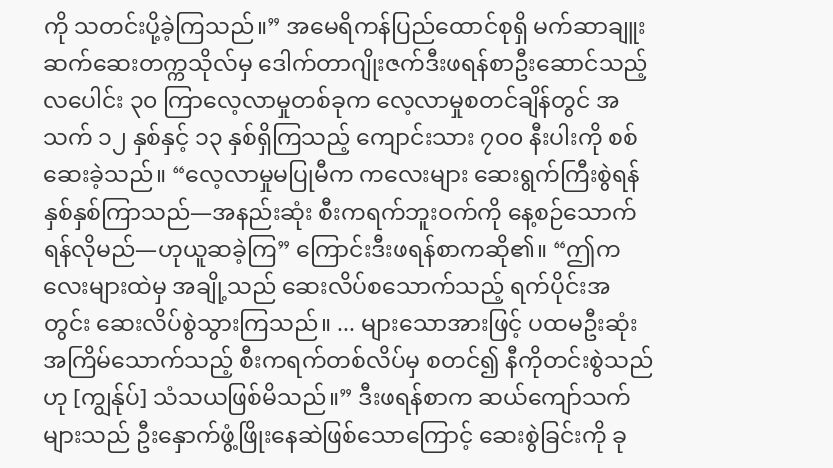ကို သတင်းပို့ခဲ့ကြသည်။” အမေရိကန်ပြည်ထောင်စုရှိ မက်ဆာချူးဆက်ဆေးတက္ကသိုလ်မှ ဒေါက်တာဂျိုးဇက်ဒီးဖရန်စာဦးဆောင်သည့် လပေါင်း ၃၀ ကြာလေ့လာမှုတစ်ခုက လေ့လာမှုစတင်ချိန်တွင် အသက် ၁၂ နှစ်နှင့် ၁၃ နှစ်ရှိကြသည့် ကျောင်းသား ၇၀၀ နီးပါးကို စစ်ဆေးခဲ့သည်။ “လေ့လာမှုမပြုမီက ကလေးများ ဆေးရွက်ကြီးစွဲရန် နှစ်နှစ်ကြာသည်—အနည်းဆုံး စီးကရက်ဘူးဝက်ကို နေ့စဉ်သောက်ရန်လိုမည်—ဟုယူဆခဲ့ကြ” ကြောင်းဒီးဖရန်စာကဆို၏။ “ဤကလေးများထဲမှ အချို့သည် ဆေးလိပ်စသောက်သည့် ရက်ပိုင်းအတွင်း ဆေးလိပ်စွဲသွားကြသည်။ ... များသောအားဖြင့် ပထမဦးဆုံးအကြိမ်သောက်သည့် စီးကရက်တစ်လိပ်မှ စတင်၍ နီကိုတင်းစွဲသည်ဟု [ကျွန်ုပ်] သံသယဖြစ်မိသည်။” ဒီးဖရန်စာက ဆယ်ကျော်သက်များသည် ဦးနှောက်ဖွံ့ဖြိုးနေဆဲဖြစ်သောကြောင့် ဆေးစွဲခြင်းကို ခု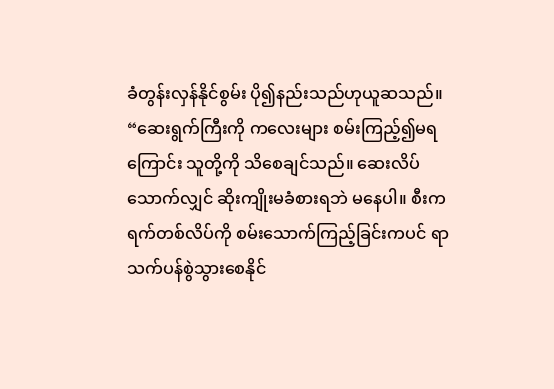ခံတွန်းလှန်နိုင်စွမ်း ပို၍နည်းသည်ဟုယူဆသည်။ “ဆေးရွက်ကြီးကို ကလေးများ စမ်းကြည့်၍မရကြောင်း သူတို့ကို သိစေချင်သည်။ ဆေးလိပ်သောက်လျှင် ဆိုးကျိုးမခံစားရဘဲ မနေပါ။ စီးကရက်တစ်လိပ်ကို စမ်းသောက်ကြည့်ခြင်းကပင် ရာသက်ပန်စွဲသွားစေနိုင်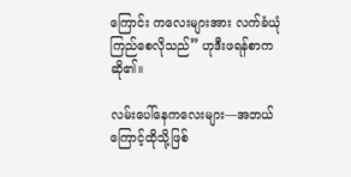ကြောင်း ကလေးများအား လက်ခံယုံကြည်စေလိုသည်” ဟုဒီးဖရန်စာကဆို၏။

လမ်းပေါ်နေကလေးများ—အဘယ်ကြောင့်ထိုသို့ဖြစ်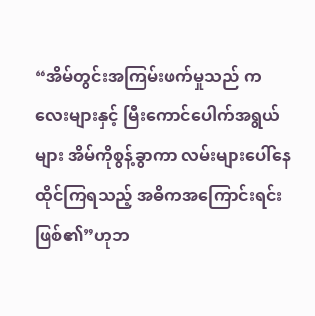“အိမ်တွင်းအကြမ်းဖက်မှုသည် ကလေးများနှင့် မြီးကောင်ပေါက်အရွယ်များ အိမ်ကိုစွန့်ခွာကာ လမ်းများပေါ်နေထိုင်ကြရသည့် အဓိကအကြောင်းရင်းဖြစ်၏”ဟုဘ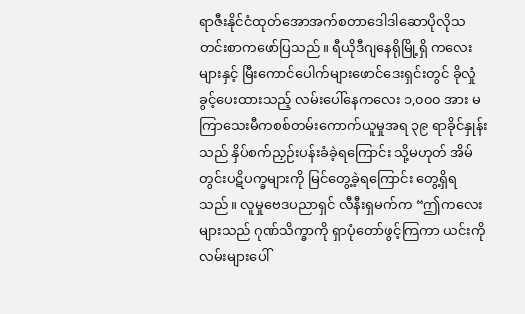ရာဇီးနိုင်ငံထုတ်အောအက်စတာဒေါဒါဆောပိုလိုသတင်းစာကဖော်ပြသည်။ ရီယိုဒီဂျနေရိုမြို့ရှိ ကလေးများနှင့် မြီးကောင်ပေါက်များဖောင်ဒေးရှင်းတွင် ခိုလှုံခွင့်ပေးထားသည့် လမ်းပေါ်နေကလေး ၁,၀၀၀ အား မကြာသေးမီကစစ်တမ်းကောက်ယူမှုအရ ၃၉ ရာခိုင်နှုန်းသည် နှိပ်စက်ညှဉ်းပန်းခံခဲ့ရကြောင်း သို့မဟုတ် အိမ်တွင်းပဋိပက္ခများကို မြင်တွေ့ခဲ့ရကြောင်း တွေ့ရှိရသည်။ လူမှုဗေဒပညာရှင် လီနီးရှမက်က “ဤကလေးများသည် ဂုဏ်သိက္ခာကို ရှာပုံတော်ဖွင့်ကြကာ ယင်းကို လမ်းများပေါ်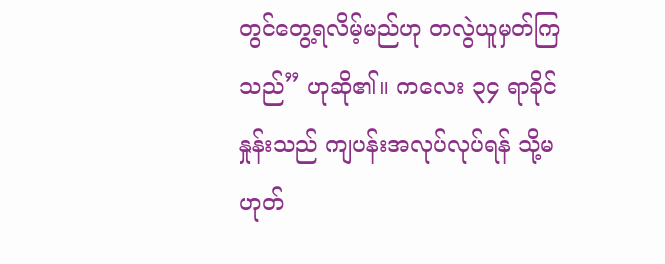တွင်တွေ့ရလိမ့်မည်ဟု တလွဲယူမှတ်ကြသည်” ဟုဆို၏။ ကလေး ၃၄ ရာခိုင်နှုန်းသည် ကျပန်းအလုပ်လုပ်ရန် သို့မဟုတ်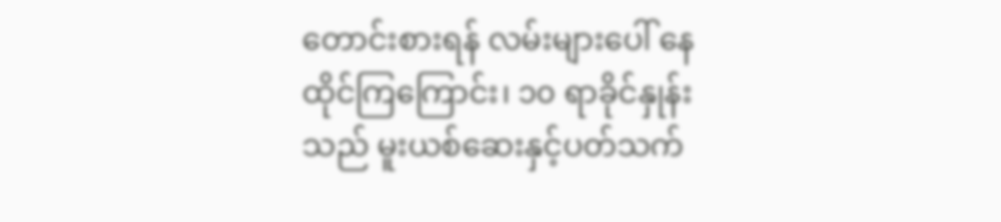တောင်းစားရန် လမ်းများပေါ် နေထိုင်ကြကြောင်း၊ ၁၀ ရာခိုင်နှုန်းသည် မူးယစ်ဆေးနှင့်ပတ်သက်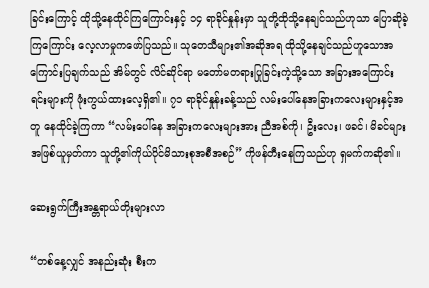ခြင်းကြောင့် ထိုသို့နေထိုင်ကြကြောင်းနှင့် ၁၄ ရာခိုင်နှုန်းမှာ သူတို့ထိုသို့နေချင်သည်ဟုသာ ပြောဆိုခဲ့ကြကြောင်း လေ့လာမှုကဖော်ပြသည်။ သုတေသီများ၏အဆိုအရ ထိုသို့နေချင်သည်ဟူသောအကြောင်းပြချက်သည် အိမ်တွင် လိင်ဆိုင်ရာ မတော်မတရားပြုခြင်းကဲ့သို့သော အခြားအကြောင်းရင်းများကို ဖုံးကွယ်ထားလေ့ရှိ၏။ ၇၁ ရာခိုင်နှုန်းခန့်သည် လမ်းပေါ်နေအခြားကလေးများနှင့်အတူ နေထိုင်ခဲ့ကြကာ “လမ်းပေါ်နေ အခြားကလေးများအား ညီအစ်ကို၊ ဦးလေး၊ ဖခင်၊ မိခင်များအဖြစ်ယူမှတ်ကာ သူတို့၏ကိုယ်ပိုင်မိသားစုအစီအစဉ်” ကိုဖန်တီးနေကြသည်ဟု ရှမက်ကဆို၏။

ဆေးရွက်ကြီးအန္တရာယ်တိုးများလာ

“တစ်နေ့လျှင် အနည်းဆုံး စီးက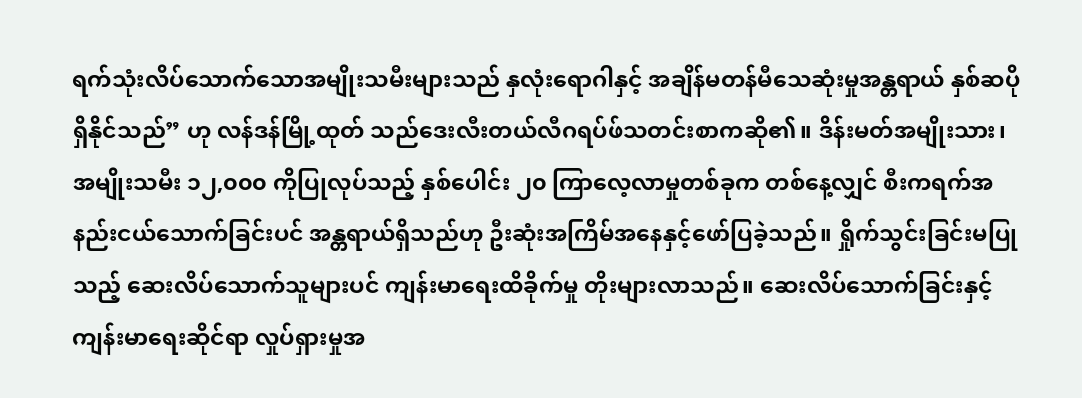ရက်သုံးလိပ်သောက်သောအမျိုးသမီးများသည် နှလုံးရောဂါနှင့် အချိန်မတန်မီသေဆုံးမှုအန္တရာယ် နှစ်ဆပိုရှိနိုင်သည်” ဟု လန်ဒန်မြို့ထုတ် သည်ဒေးလီးတယ်လီဂရပ်ဖ်သတင်းစာကဆို၏။ ဒိန်းမတ်အမျိုးသား၊ အမျိုးသမီး ၁၂,၀၀၀ ကိုပြုလုပ်သည့် နှစ်ပေါင်း ၂၀ ကြာလေ့လာမှုတစ်ခုက တစ်နေ့လျှင် စီးကရက်အနည်းငယ်သောက်ခြင်းပင် အန္တရာယ်ရှိသည်ဟု ဦးဆုံးအကြိမ်အနေနှင့်ဖော်ပြခဲ့သည်။ ရှိုက်သွင်းခြင်းမပြုသည့် ဆေးလိပ်သောက်သူများပင် ကျန်းမာရေးထိခိုက်မှု တိုးများလာသည်။ ဆေးလိပ်သောက်ခြင်းနှင့် ကျန်းမာရေးဆိုင်ရာ လှုပ်ရှားမှုအ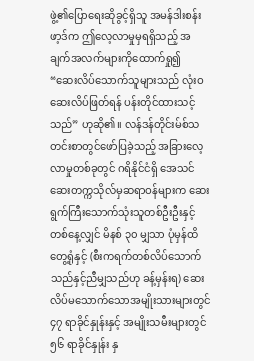ဖွဲ့၏ပြောရေးဆိုခွင့်ရှိသူ အမန်ဒါးစန်းဖာ့ဒ်က ဤလေ့လာမှုမှရရှိသည့် အချက်အလက်များကိုထောက်ရှု၍ “ဆေးလိပ်သောက်သူများသည် လုံးဝဆေးလိပ်ဖြတ်ရန် ပန်းတိုင်ထားသင့်သည်” ဟုဆို၏။ လန်ဒန်တိုင်းမ်စ်သတင်းစာတွင်ဖော်ပြခဲ့သည့် အခြားလေ့လာမှုတစ်ခုတွင် ဂရိနိုင်ငံရှိ အေသင်ဆေးတက္ကသိုလ်မှဆရာဝန်များက ဆေးရွက်ကြီးသောက်သုံးသူတစ်ဦးဦးနှင့် တစ်နေ့လျှင် မိနစ် ၃၀ မျှသာ ပုံမှန်ထိတွေ့ရုံနှင့် (စီးကရက်တစ်လိပ်သောက်သည်နှင့်ညီမျှသည်ဟု ခန့်မှန်းရ) ဆေးလိပ်မသောက်သောအမျိုးသားများတွင် ၄၇ ရာခိုင်နှုန်းနှင့် အမျိုးသမီးများတွင် ၅၆ ရာခိုင်နှုန်း နှ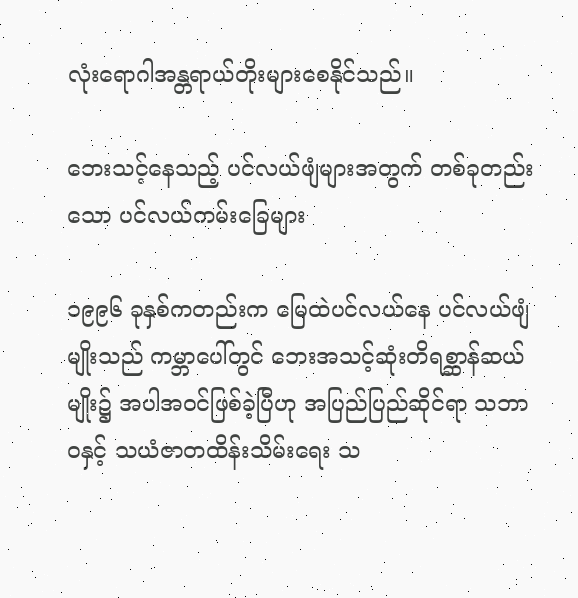လုံးရောဂါအန္တရာယ်တိုးများစေနိုင်သည်။

ဘေးသင့်နေသည့် ပင်လယ်ဖျံများအတွက် တစ်ခုတည်းသော ပင်လယ်ကမ်းခြေများ

၁၉၉၆ ခုနှစ်ကတည်းက မြေထဲပင်လယ်နေ ပင်လယ်ဖျံမျိုးသည် ကမ္ဘာပေါ်တွင် ဘေးအသင့်ဆုံးတိရစ္ဆာန်ဆယ်မျိုး၌ အပါအဝင်ဖြစ်ခဲ့ပြီဟု အပြည်ပြည်ဆိုင်ရာ သဘာဝနှင့် သယံဇာတထိန်းသိမ်းရေး သ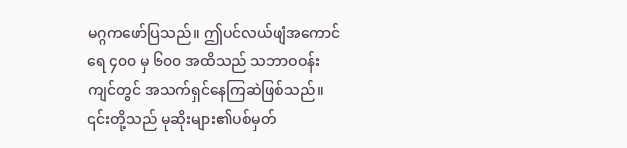မဂ္ဂကဖော်ပြသည်။ ဤပင်လယ်ဖျံအကောင်ရေ ၄၀၀ မှ ၆၀၀ အထိသည် သဘာဝဝန်းကျင်တွင် အသက်ရှင်နေကြဆဲဖြစ်သည်။ ၎င်းတို့သည် မုဆိုးများ၏ပစ်မှတ်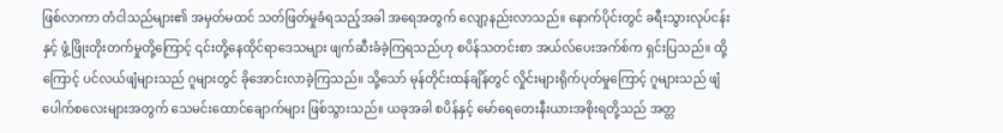ဖြစ်လာကာ တံငါသည်များ၏ အမှတ်မထင် သတ်ဖြတ်မှုခံရသည့်အခါ အရေအတွက် လျော့နည်းလာသည်။ နောက်ပိုင်းတွင် ခရီးသွားလုပ်ငန်းနှင့် ဖွံ့ဖြိုးတိုးတက်မှုတို့ကြောင့် ၎င်းတို့နေထိုင်ရာဒေသများ ဖျက်ဆီးခံခဲ့ကြရသည်ဟု စပိန်သတင်းစာ အယ်လ်ပေးအက်စ်က ရှင်းပြသည်။ ထို့ကြောင့် ပင်လယ်ဖျံများသည် ဂူများတွင် ခိုအောင်းလာခဲ့ကြသည်။ သို့သော် မုန်တိုင်းထန်ချိန်တွင် လှိုင်းများရိုက်ပုတ်မှုကြောင့် ဂူများသည် ဖျံပေါက်စလေးများအတွက် သေမင်းထောင်ချောက်များ ဖြစ်သွားသည်။ ယခုအခါ စပိန်နှင့် မော်ရေတေးနီးယားအစိုးရတို့သည် အတ္တ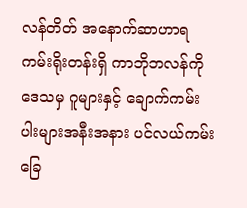လန်တိတ် အနောက်ဆာဟာရကမ်းရိုးတန်းရှိ ကာဘိုဘလန်ကိုဒေသမှ ဂူများနှင့် ချောက်ကမ်းပါးများအနီးအနား ပင်လယ်ကမ်းခြေ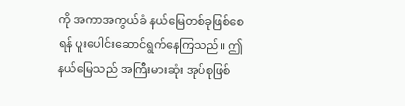ကို အကာအကွယ်ခံ နယ်မြေတစ်ခုဖြစ်စေရန် ပူးပေါင်းဆောင်ရွက်နေကြသည်။ ဤ နယ်မြေသည် အကြီးမားဆုံး အုပ်စုဖြစ်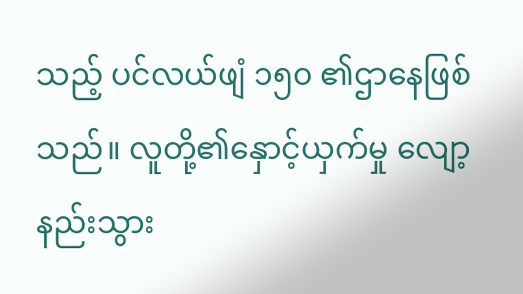သည့် ပင်လယ်ဖျံ ၁၅၀ ၏ဌာနေဖြစ်သည်။ လူတို့၏နှောင့်ယှက်မှု လျော့နည်းသွား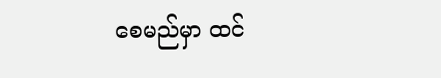စေမည်မှာ ထင်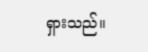ရှားသည်။